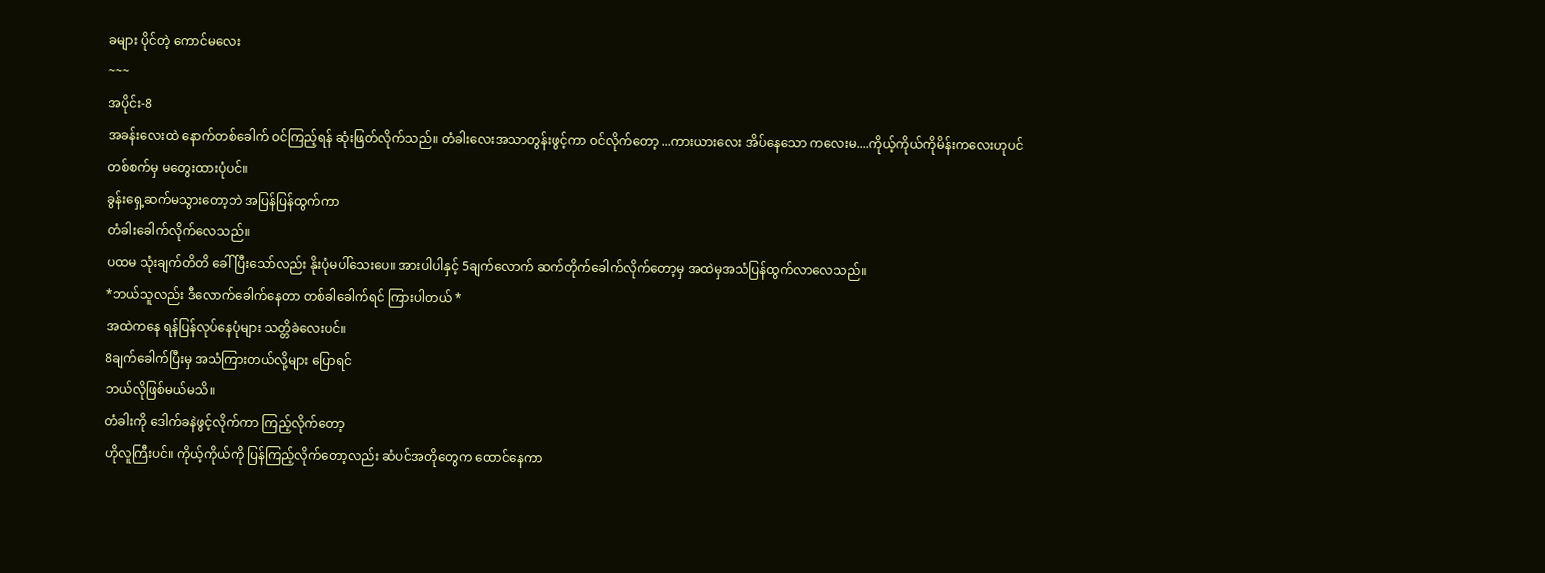ခများ ပိုင်တဲ့ ကောင်မလေး
~~~
အပိုင်း-8
အခန်းလေးထဲ နောက်တစ်ခေါက် ဝင်ကြည့်ရန် ဆုံးဖြတ်လိုက်သည်။ တံခါးလေးအသာတွန်းဖွင့်ကာ ဝင်လိုက်တော့ ...ကားယားလေး အိပ်နေသော ကလေးမ....ကိုယ့်ကိုယ်ကိုမိန်းကလေးဟုပင်
တစ်စက်မှ မတွေးထားပုံပင်။
ခွန်းရှေ့ဆက်မသွားတော့ဘဲ အပြန်ပြန်ထွက်ကာ
တံခါးခေါက်လိုက်လေသည်။
ပထမ သုံးချက်တိတိ ခေါ်ပြီးသော်လည်း နိုးပုံမပါ်သေးပေ။ အားပါပါနှင့် 5ချက်လောက် ဆက်တိုက်ခေါက်လိုက်တော့မှ အထဲမှအသံပြန်ထွက်လာလေသည်။
*ဘယ်သူလည်း ဒီလောက်ခေါက်နေတာ တစ်ခါခေါက်ရင် ကြားပါတယ် *
အထဲကနေ ရန်ပြန်လုပ်နေပုံများ သတ္တိခဲလေးပင်။
8ချက်ခေါက်ပြီးမှ အသံကြားတယ်လို့များ ပြောရင်
ဘယ်လိုဖြစ်မယ်မသိ။
တံခါးကို ဒေါက်ခနဲဖွင့်လိုက်ကာ ကြည့်လိုက်တော့
ဟိုလူကြီးပင်။ ကိုယ့်ကိုယ်ကို ပြန်ကြည့်လိုက်တော့လည်း ဆံပင်အတိုတွေက ထောင်နေကာ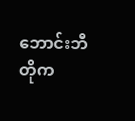ဘောင်းဘီတိုက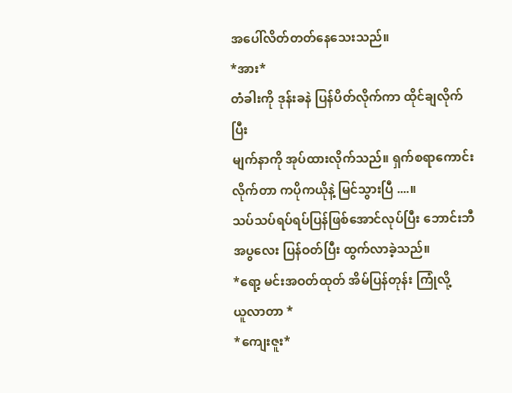အပေါ်လိတ်တတ်နေသေးသည်။
*အား*
တံခါးကို ဒုန်းခနဲ ပြန်ပိတ်လိုက်ကာ ထိုင်ချလိုက်ပြီး
မျက်နာကို အုပ်ထားလိုက်သည်။ ရှက်စရာကောင်းလိုက်တာ ကပိုကယိုနဲ့ မြင်သွားပြီ ....။
သပ်သပ်ရပ်ရပ်ပြန်ဖြစ်အောင်လုပ်ပြီး ဘောင်းဘီအပွလေး ပြန်ဝတ်ပြီး ထွက်လာခဲ့သည်။
*ရော့ မင်းအဝတ်ထုတ် အိမ်ပြန်တုန်း ကြုံလို့
ယူလာတာ *
*ကျေးဇူး*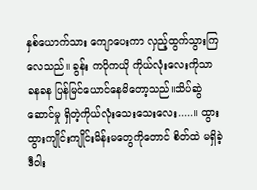နှစ်ယောက်သား ကျောပေးကာ လှည့်ထွက်သွားကြလေသည်။ ခွန်း ကပိုကယို ကိုယ်လုံးလေးကိုသာ
ခနခန ပြန်မြင်ယောင်နေမိတော့သည်။သိပ်ဆွဲဆောင်မှု ရှိတဲ့ကိုယ်လုံးသေးသေးလေး.....။ ထွားထွားကျိုင်းကျိုင်းမိန်းမတွေကိုတောင် စိတ်ထဲ မရှိခဲ့
ဒီဝါး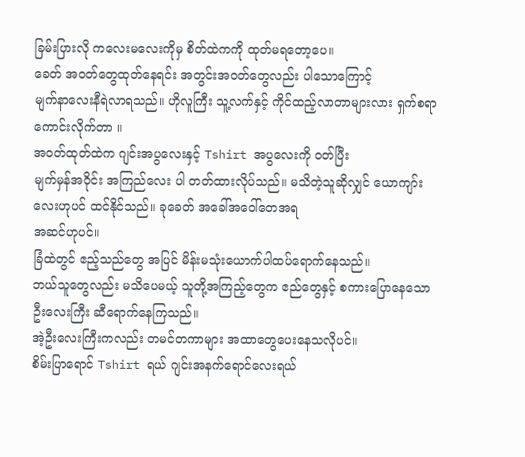ခြမ်းပြားလို ကလေးမလေးကိုမှ စိတ်ထဲကကို ထုတ်မရတော့ပေ။
ခေတ် အဝတ်တွေထုတ်နေရင်း အတွင်းအဝတ်တွေလည်း ပါသောကြောင့်
မျက်နာလေးနီရဲလာရသည်။ ဟိုလူကြီး သူ့လက်နှင့် ကိုင်ထည့်လာတာများလား ရှက်စရာကောင်းလိုက်တာ ။
အဝတ်ထုတ်ထဲက ဂျင်းအပွလေးနှင့် Tshirt အပွလေးကို ဝတ်ပြီး
မျက်မှန်အဝိုင်း အကြည်လေး ပါ တတ်ထားလိုပ်သည်။ မသိတဲ့သူဆိုလျှင် ယောကျာ်းလေးဟုပင် ထင်နိုင်သည်။ ခုခေတ် အခေါ်အဝေါ်တေအရ
အဆင်ဟုပင်။
ခြံထဲတွင် ဧည့်သည်တွေ အပြင် မိန်းမသုံးယောက်ပါထပ်ရောက်နေသည်။
ဘယ်သူတွေလည်း မသိပေမယ့် သူတို့အကြည့်တွေက ဧည်တွေနှင့် စကားပြောနေသော ဦးလေးကြီး ဆီရောက်နေကြသည်။
အဲ့ဦးလေးကြီးကလည်း တမင်တကာများ အထာတွေပေးနေသလိုပင်။
စိမ်းပြာရောင် Tshirt ရယ် ဂျင်းအနက်ရောင်လေးရယ်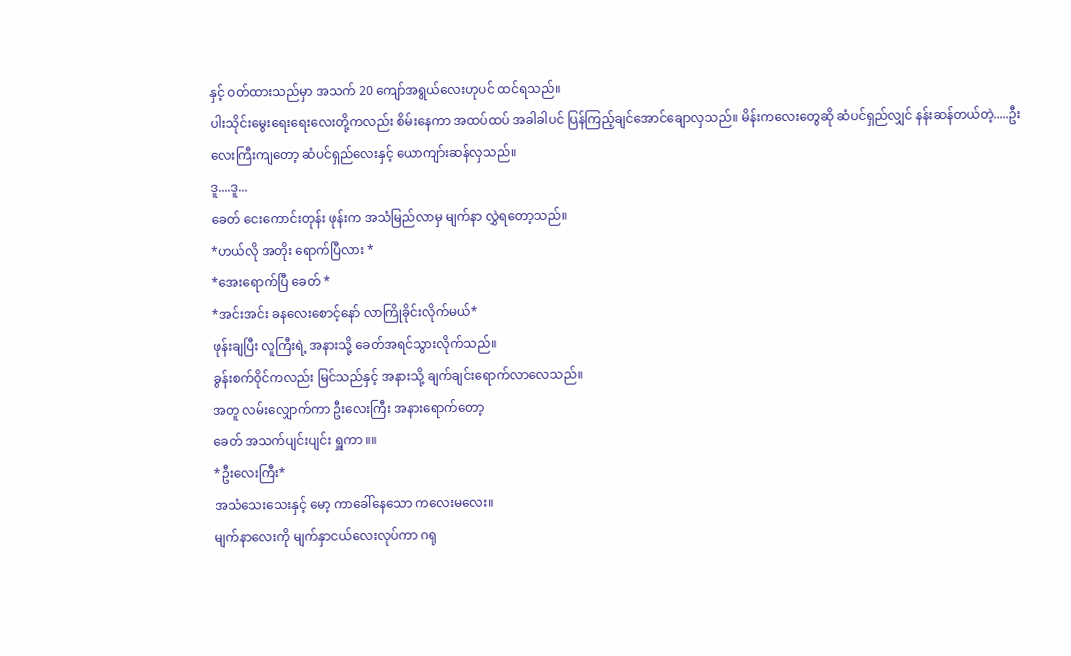နှင့် ဝတ်ထားသည်မှာ အသက် 20 ကျော်အရွယ်လေးဟုပင် ထင်ရသည်။
ပါးသိုင်းမွေးရေးရေးလေးတို့ကလည်း စိမ်းနေကာ အထပ်ထပ် အခါခါပင် ပြန်ကြည့်ချင်အောင်ချောလှသည်။ မိန်းကလေးတွေဆို ဆံပင်ရှည်လျှင် နန်းဆန်တယ်တဲ့.....ဦးလေးကြီးကျတော့ ဆံပင်ရှည်လေးနှင့် ယောကျာ်းဆန်လှသည်။
ဒူ....ဒူ...
ခေတ် ငေးကောင်းတုန်း ဖုန်းက အသံမြည်လာမှ မျက်နာ လွှဲရတော့သည်။
*ဟယ်လို အတိုး ရောက်ပြီလား *
*အေးရောက်ပြီ ခေတ် *
*အင်းအင်း ခနလေးစောင့်နော် လာကြိုခိုင်းလိုက်မယ်*
ဖုန်းချပြီး လူကြီးရဲ့ အနားသို့ ခေတ်အရင်သွားလိုက်သည်။
ခွန်းစက်ဝိုင်ကလည်း မြင်သည်နှင့် အနားသို့ ချက်ချင်းရောက်လာလေသည်။
အတူ လမ်းလျှောက်ကာ ဦးလေးကြီး အနားရောက်တော့
ခေတ် အသက်ပျင်းပျင်း ရှူကာ ။။
*ဦးလေးကြီး*
အသံသေးသေးနှင့် မော့ ကာခေါ်နေသော ကလေးမလေး။
မျက်နာလေးကို မျက်နှာငယ်လေးလုပ်ကာ ဂရု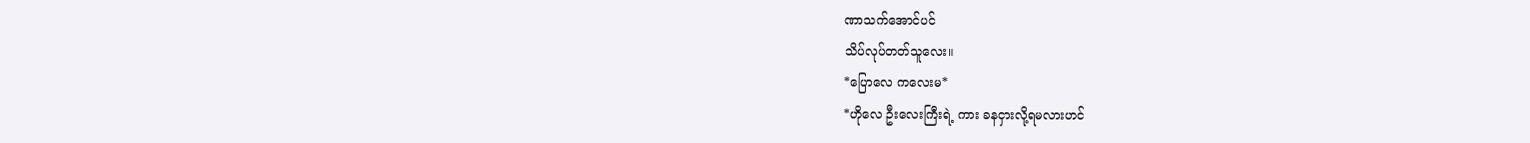ဏာသက်အောင်ပင်
သိပ်လုပ်တတ်သူလေး။
*ပြောလေ ကလေးမ*
*ဟိုလေ ဦးလေးကြီးရဲ့ ကား ခနငှားလို့ရမလားဟင်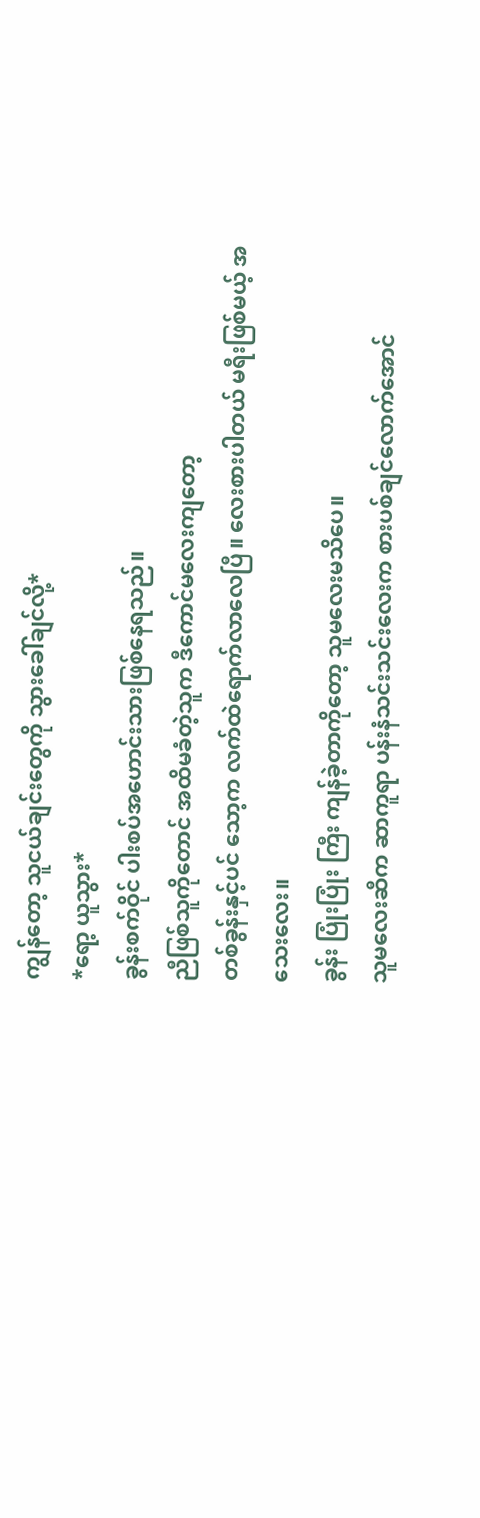ကျွန်တော့ သူငယ်ချင်းတွေကို သွားခေါ်ချင်လို့*
*ရော့ ယူသွား*
ခွန်းစက်ဝိုင် ပါးစပ်အဟောင်းသားဖြစ်နေရသည်။
ညီဖြစ်သူကိုတောင် အထိမခံတဲ့သူက ဒီကောင်မလေးကျတော့
တစ်ခွန်းနှင့်ပင် သော့က လက်ထဲရောက်လာလေပြီ။ လေးစားပါတယ် မရီးဖြစ်မယ့် အသေးလေး။
ခွန်း ပြုံးပြုံး ကြီး ကျန်ခဲ့တာကိုတော့ သူမလေးမသိပေ။
သူမလေးဆီက ဆာကူရာ ပန်းနံသင်းသင်းလေးက စားပစ်ချင်လောက်အောင်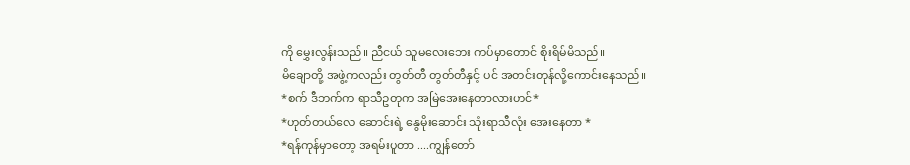ကို မွှေးလွန်းသည်။ ညီငယ် သူမလေးဘေး ကပ်မှာတောင် စိုးရိမ်မိသည်။
မိချောတို့ အဖွဲ့ကလည်း တွတ်တီ တွတ်တီနှင့် ပင် အတင်းတုန်လို့ကောင်းနေသည်။
*စက် ဒီဘက်က ရာသီဥတုက အမြဲအေးနေတာလားဟင်*
*ဟုတ်တယ်လေ ဆောင်းရဲ့ နွေမိုးဆောင်း သုံးရာသီလုံး အေးနေတာ *
*ရန်ကုန်မှာတော့ အရမ်းပူတာ ....ကျွန်တော်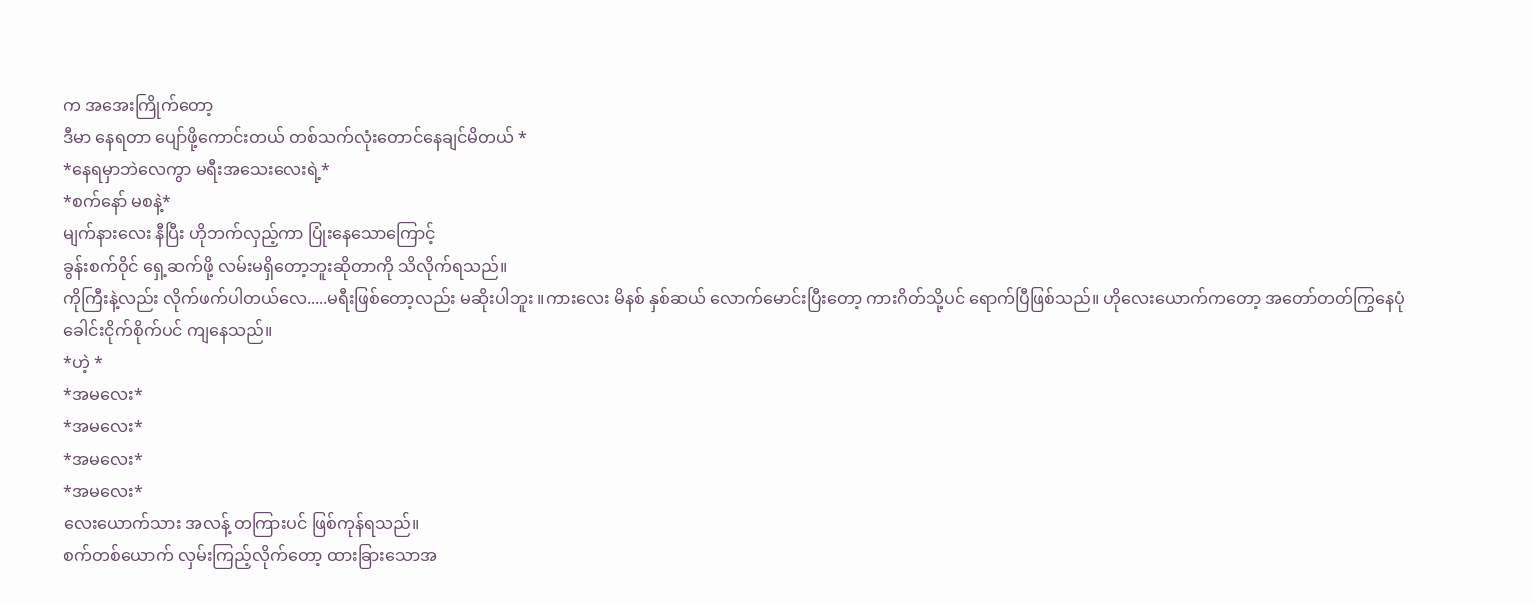က အအေးကြိုက်တော့
ဒီမာ နေရတာ ပျော်ဖို့ကောင်းတယ် တစ်သက်လုံးတောင်နေချင်မိတယ် *
*နေရမှာဘဲလေကွာ မရီးအသေးလေးရဲ့*
*စက်နော် မစနဲ့*
မျက်နားလေး နီပြီး ဟိုဘက်လှည့်ကာ ပြုံးနေသောကြောင့်
ခွန်းစက်ဝိုင် ရှေ့ဆက်ဖို့ လမ်းမရှိတော့ဘူးဆိုတာကို သိလိုက်ရသည်။
ကိုကြီးနဲ့လည်း လိုက်ဖက်ပါတယ်လေ.....မရီးဖြစ်တော့လည်း မဆိုးပါဘူး ။ကားလေး မိနစ် နှစ်ဆယ် လောက်မောင်းပြီးတော့ ကားဂိတ်သို့ပင် ရောက်ပြီဖြစ်သည်။ ဟိုလေးယောက်ကတော့ အတော်တတ်ကြွနေပုံ
ခေါင်းငိုက်စိုက်ပင် ကျနေသည်။
*ဟဲ့ *
*အမလေး*
*အမလေး*
*အမလေး*
*အမလေး*
လေးယောက်သား အလန့် တကြားပင် ဖြစ်ကုန်ရသည်။
စက်တစ်ယောက် လှမ်းကြည့်လိုက်တော့ ထားခြားသောအ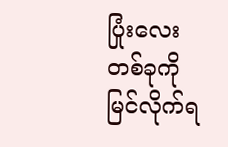ပြုံးလေးတစ်ခုကိုမြင်လိုက်ရ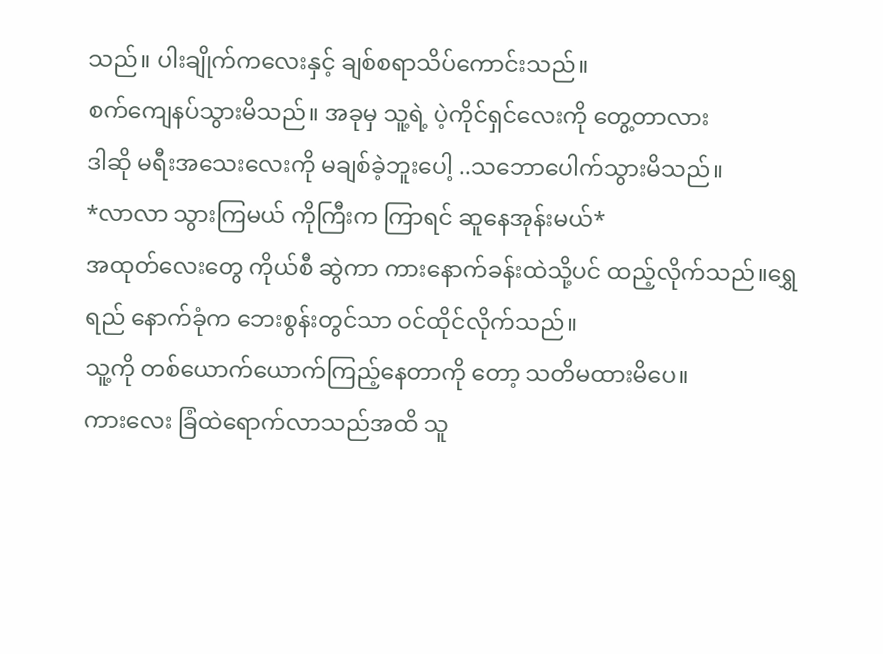သည်။ ပါးချိုက်ကလေးနှင့် ချစ်စရာသိပ်ကောင်းသည်။
စက်ကျေနပ်သွားမိသည်။ အခုမှ သူ့ရဲ့ ပဲ့ကိုင်ရှင်လေးကို တွေ့တာလား
ဒါဆို မရီးအသေးလေးကို မချစ်ခဲ့ဘူးပေါ့ ..သဘောပေါက်သွားမိသည်။
*လာလာ သွားကြမယ် ကိုကြီးက ကြာရင် ဆူနေအုန်းမယ်*
အထုတ်လေးတွေ ကိုယ်စီ ဆွဲကာ ကားနောက်ခန်းထဲသို့ပင် ထည့်လိုက်သည်။ရွှေရည် နောက်ခုံက ဘေးစွန်းတွင်သာ ဝင်ထိုင်လိုက်သည်။
သူ့ကို တစ်ယောက်ယောက်ကြည့်နေတာကို တော့ သတိမထားမိပေ။
ကားလေး ခြံထဲရောက်လာသည်အထိ သူ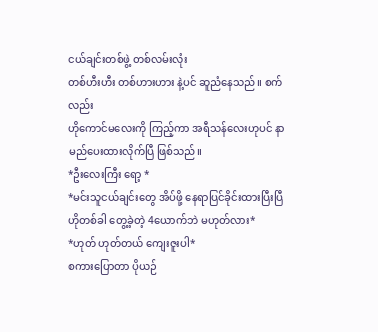ငယ်ချင်းတစ်ဖွဲ့ တစ်လမ်းလုံး
တစ်ဟီးဟီး တစ်ဟားဟား နဲ့ပင် ဆူညံနေသည်။ စက် လည်း
ဟိုကောင်မလေးကို ကြည့်ကာ အရီသန်လေးဟုပင် နာမည်ပေးထားလိုက်ပြီ ဖြစ်သည်။
*ဦးလေးကြီး ရော့ *
*မင်းသူငယ်ချင်းတွေ အိပ်ဖို့ နေရာပြင်ခိုင်းထားပြီးပြီ
ဟိုတစ်ခါ တွေ့ခဲ့တဲ့ 4ယောက်ဘဲ မဟုတ်လား*
*ဟုတ် ဟုတ်တယ် ကျေးဇူးပါ*
စကားပြောတာ ပိုယဉ်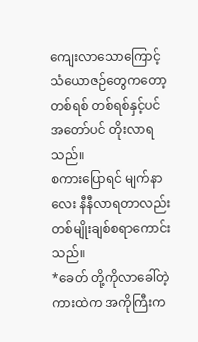ကျေးလာသောကြောင့် သံယောဇဉ်တွေကတော့
တစ်ရစ် တစ်ရစ်နှင့်ပင် အတော်ပင် တိုးလာရသည်။
စကားပြောရင် မျက်နာလေး နီနီလာရတာလည်း တစ်မျိုးချစ်စရာကောင်းသည်။
*ခေတ် တို့ကိုလာခေါ်တဲ့ ကားထဲက အကိုကြီးက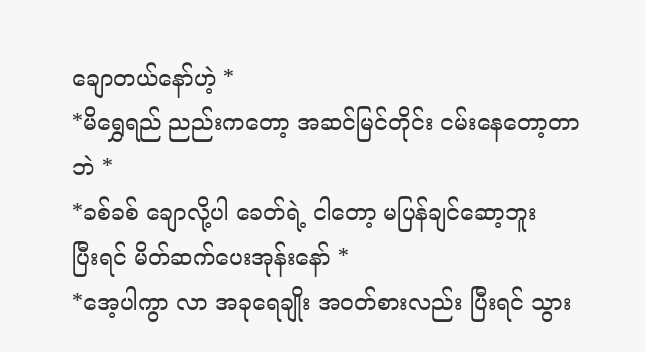ချောတယ်နော်ဟဲ့ *
*မိရွှေရည် ညည်းကတော့ အဆင်မြင်တိုင်း ငမ်းနေတော့တာဘဲ *
*ခစ်ခစ် ချောလို့ပါ ခေတ်ရဲ့ ငါတော့ မပြန်ချင်ဆော့ဘူး
ပြီးရင် မိတ်ဆက်ပေးအုန်းနော် *
*အေ့ပါကွာ လာ အခုရေချိုး အဝတ်စားလည်း ပြီးရင် သွား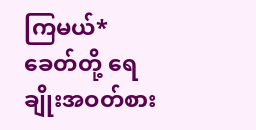ကြမယ်*
ခေတ်တို့ ရေချိုးအဝတ်စား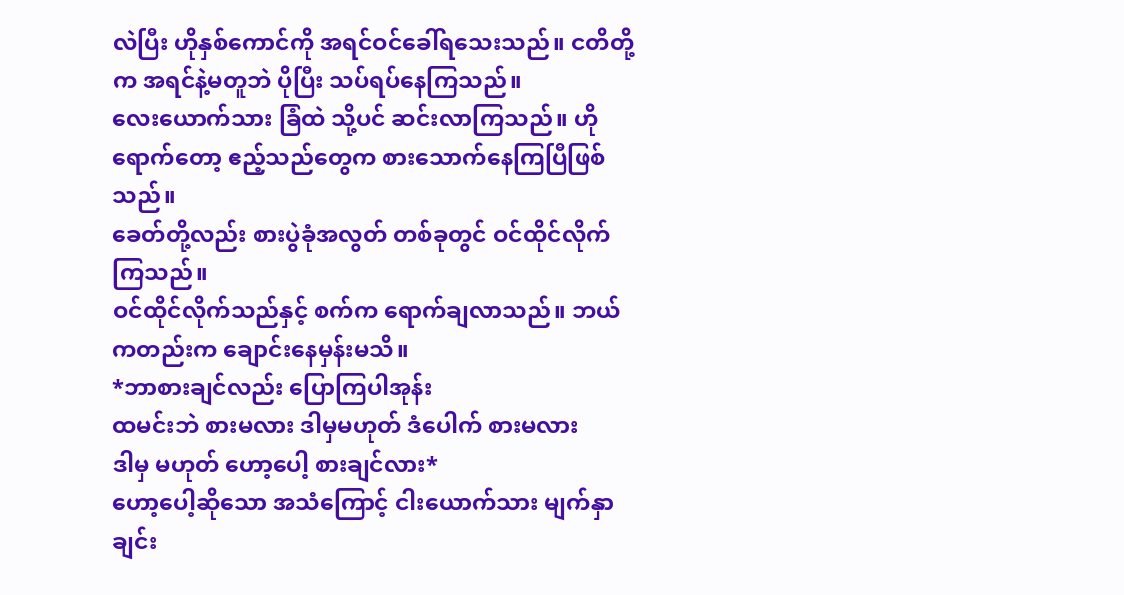လဲပြီး ဟိုနှစ်ကောင်ကို အရင်ဝင်ခေါ်ရသေးသည်။ ငတိတို့က အရင်နဲ့မတူဘဲ ပိုပြီး သပ်ရပ်နေကြသည်။
လေးယောက်သား ခြံထဲ သို့ပင် ဆင်းလာကြသည်။ ဟိုရောက်တော့ ဧည့်သည်တွေက စားသောက်နေကြပြီဖြစ်သည်။
ခေတ်တို့လည်း စားပွဲခုံအလွတ် တစ်ခုတွင် ဝင်ထိုင်လိုက်ကြသည်။
ဝင်ထိုင်လိုက်သည်နှင့် စက်က ရောက်ချလာသည်။ ဘယ်ကတည်းက ချောင်းနေမှန်းမသိ။
*ဘာစားချင်လည်း ပြောကြပါအုန်း
ထမင်းဘဲ စားမလား ဒါမှမဟုတ် ဒံပေါက် စားမလား
ဒါမှ မဟုတ် ဟော့ပေါ့ စားချင်လား*
ဟော့ပေါ့ဆိုသော အသံကြောင့် ငါးယောက်သား မျက်နှာချင်း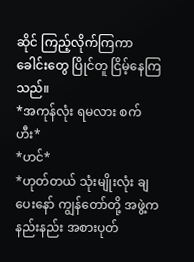ဆိုင် ကြည့်လိုက်ကြကာ ခေါင်းတွေ ပြိုင်တူ ငြိမ့်နေကြသည်။
*အကုန်လုံး ရမလား စက် ဟီး*
*ဟင်*
*ဟုတ်တယ် သုံးမျိုးလုံး ချပေးနော် ကျွန်တော်တို့ အဖွဲ့က နည်းနည်း အစားပုတ်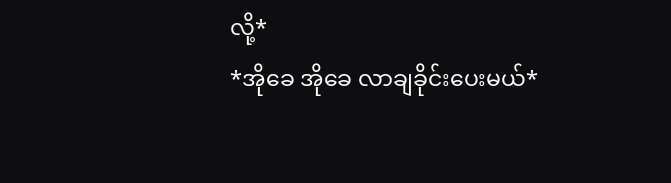လို့*
*အိုခေ အိုခေ လာချခိုင်းပေးမယ်*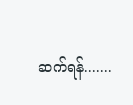ဆက်ရန်.......